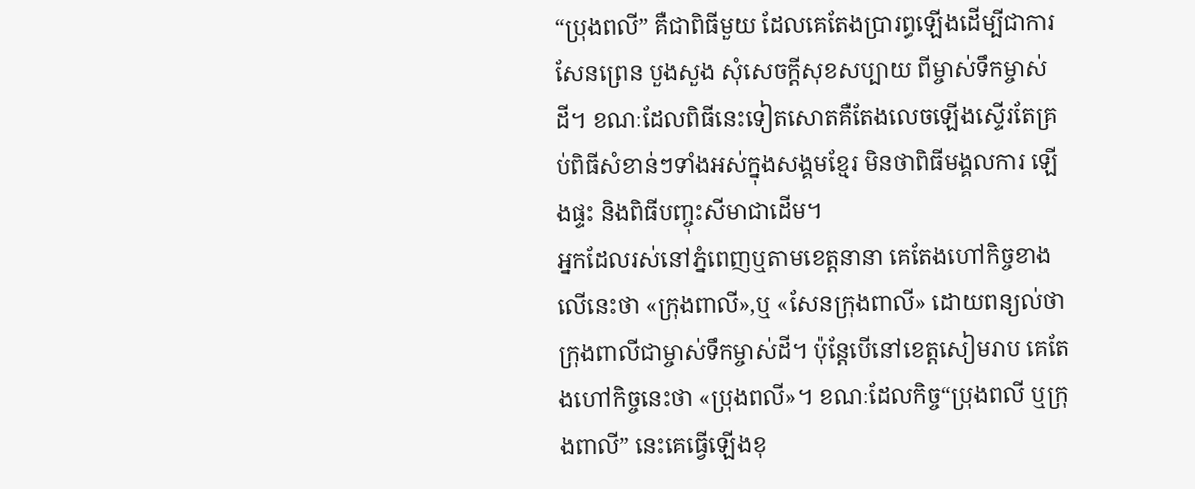“ប្រុងពលី” គឺជាពិធីមួយ ដែលគេតែងប្រារព្ធឡើងដើម្បីជាការសែនព្រេន បួងសួង សុំសេចក្តីសុខសប្បាយ ពីម្ចាស់ទឹកម្ចាស់ដី។ ខណៈដែលពិធីនេះទៀតសោតគឺតែងលេចឡើងស្ទើរតែគ្រប់ពិធីសំខាន់ៗទាំងអស់ក្នុងសង្គមខ្មែរ មិនថាពិធីមង្គលការ ឡើងផ្ទះ និងពិធីបញ្ចុះសីមាជាដើម។
អ្នកដែលរស់នៅភ្នំពេញឬតាមខេត្តនានា គេតែងហៅកិច្ចខាងលើនេះថា «ក្រុងពាលី»,ឬ «សែនក្រុងពាលី» ដោយពន្យល់ថាក្រុងពាលីជាម្ចាស់ទឹកម្ចាស់ដី។ ប៉ុន្តែបើនៅខេត្តសៀមរាប គេតែងហៅកិច្ចនេះថា «ប្រុងពលី»។ ខណៈដែលកិច្ច“ប្រុងពលី ឬក្រុងពាលី” នេះគេធ្វើឡើងខុ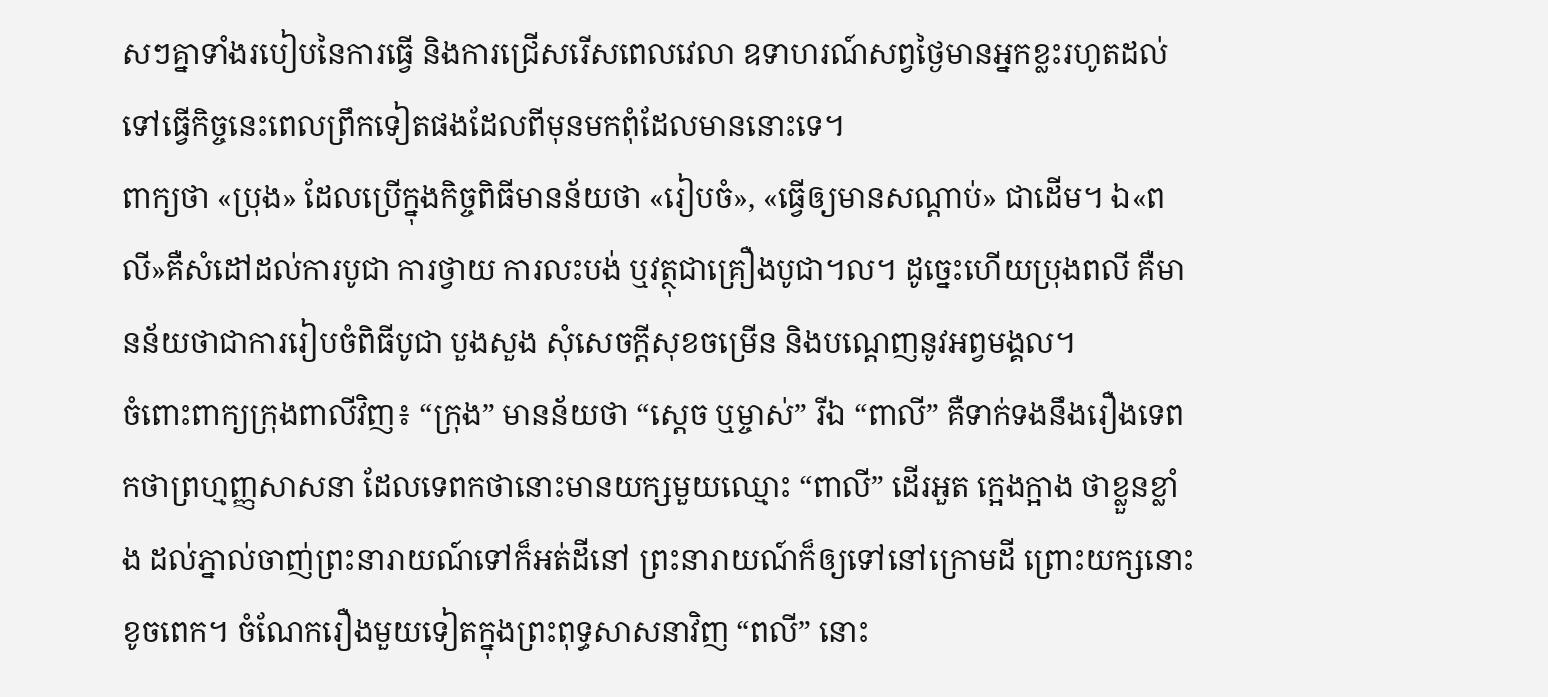សៗគ្នាទាំងរបៀបនៃការធ្វើ និងការជ្រើសរើសពេលវេលា ឧទាហរណ៍សព្វថ្ងៃមានអ្នកខ្លះរហូតដល់ទៅធ្វើកិច្ចនេះពេលព្រឹកទៀតផងដែលពីមុនមកពុំដែលមាននោះទេ។
ពាក្យថា «ប្រុង» ដែលប្រើក្នុងកិច្ចពិធីមានន័យថា «រៀបចំ», «ធ្វើឲ្យមានសណ្តាប់» ជាដើម។ ឯ«ពលី»គឺសំដៅដល់ការបូជា ការថ្វាយ ការលះបង់ ឬវត្ថុជាគ្រឿងបូជា។ល។ ដូច្នេះហើយប្រុងពលី គឺមានន័យថាជាការរៀបចំពិធីបូជា បួងសួង សុំសេចក្តីសុខចម្រើន និងបណ្តេញនូវអព្វមង្គល។
ចំពោះពាក្យក្រុងពាលីវិញ៖ “ក្រុង” មានន័យថា “ស្តេច ឬម្ចាស់” រីឯ “ពាលី” គឺទាក់ទងនឹងរឿងទេពកថាព្រហ្មញ្ញសាសនា ដែលទេពកថានោះមានយក្សមួយឈ្មោះ “ពាលី” ដើរអួត ក្អេងក្អាង ថាខ្លួនខ្លាំង ដល់ភ្នាល់ចាញ់ព្រះនារាយណ៍ទៅក៏អត់ដីនៅ ព្រះនារាយណ៍ក៏ឲ្យទៅនៅក្រោមដី ព្រោះយក្សនោះខូចពេក។ ចំណែករឿងមួយទៀតក្នុងព្រះពុទ្ធសាសនាវិញ “ពលី” នោះ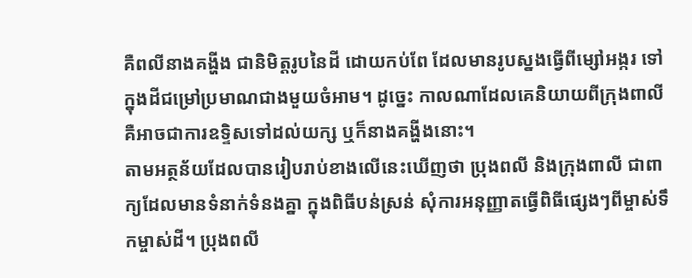គឺពលីនាងគង្ហីង ជានិមិត្តរូបនៃដី ដោយកប់ពែ ដែលមានរូបស្នងធ្វើពីម្សៅអង្ករ ទៅក្នុងដីជម្រៅប្រមាណជាងមួយចំអាម។ ដូច្នេះ កាលណាដែលគេនិយាយពីក្រុងពាលី គឺអាចជាការឧទ្ទិសទៅដល់យក្ស ឬក៏នាងគង្ហីងនោះ។
តាមអត្ថន័យដែលបានរៀបរាប់ខាងលើនេះឃើញថា ប្រុងពលី និងក្រុងពាលី ជាពាក្យដែលមានទំនាក់ទំនងគ្នា ក្នុងពិធីបន់ស្រន់ សុំការអនុញ្ញាតធ្វើពិធីផ្សេងៗពីម្ចាស់ទឹកម្ចាស់ដី។ ប្រុងពលី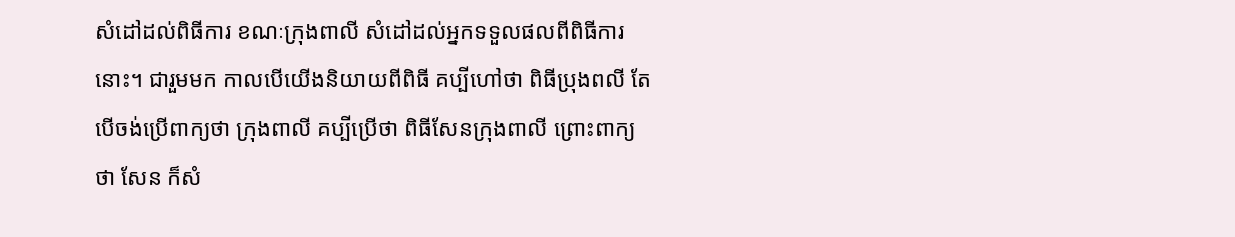សំដៅដល់ពិធីការ ខណៈក្រុងពាលី សំដៅដល់អ្នកទទួលផលពីពិធីការនោះ។ ជារួមមក កាលបើយើងនិយាយពីពិធី គប្បីហៅថា ពិធីប្រុងពលី តែបើចង់ប្រើពាក្យថា ក្រុងពាលី គប្បីប្រើថា ពិធីសែនក្រុងពាលី ព្រោះពាក្យថា សែន ក៏សំ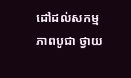ដៅដល់សកម្មភាពបូជា ថ្វាយ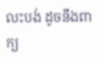លះបង់ ដូចនឹងពាក្យ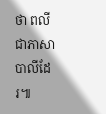ថា ពលី ជាភាសាបាលីដែរ៕